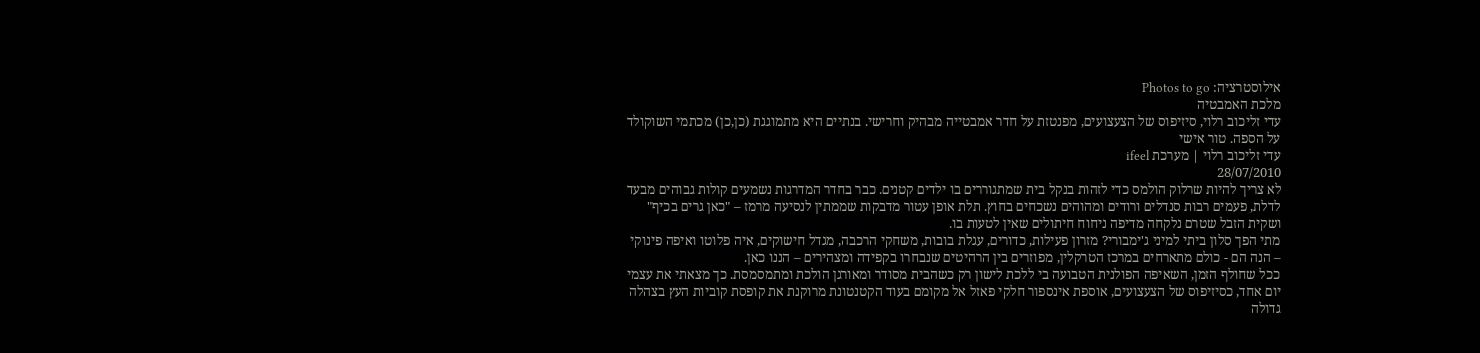אילוסטרציה: Photos to go
מלכת האמבטיה
עדי זליכוב רלוי, סיזיפוס של הצעצועים, מפנטזת על חדר אמבטייה מבהיק וחרישי. בנתיים היא מתמוגגת (כן,כן) מכתמי השוקולד על הספה. טור אישי
עדי זליכוב רלוי | מערכת ifeel
28/07/2010
לא צריך להיות שרלוק הולמס כדי לזהות בנקל בית שמתגוררים בו ילדים קטנים. כבר בחדר המדרגות נשמעים קולות גבוהים מבעד לדלת, פעמים רבות סנדלים ורודים ומהוהים נשכחים בחוץ. תלת אופן עטור מדבקות שממתין לנסיעה מרמז – "כאן גרים בכיף" ושקית הזבל שטרם נלקחה מדיפה ניחוח חיתולים שאין לטעות בו.
מתי הפך סלון ביתי למיני ג'ימבורי? מזרון פעילות, כדורים, עגלת בובות, משחקי הרכבה, מגדל חישוקים, איה פלוטו ואיפה פינוקי – הנה הם - כולם מתארחים במרכז הטרקלין, מפוזרים בין הרהיטים שנבחרו בקפידה ומצהירים – הננו כאן.
ככל שחולף הזמן, השאיפה הפולנית הטבועה בי ללכת לישון רק כשהבית מסודר ומאורגן הולכת ומתמסמסת. כך מצאתי את עצמי יום אחד, כסיזיפוס של הצעצועים, אוספת אינספור חלקי פאזל אל מקומם בעוד הקטנטונת מרוקנת את קופסת קוביות העץ בצהלה גדולה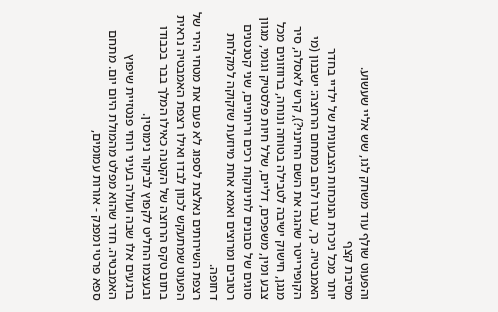והפעוט שולף עוד משחק לגו, שש אליי שעשוע.
מסיבת קצף
יותר מכל ניכרת הנוכחות הצבעונית של ילדיי בחדר האמבטיה. כך, עברו להם במתחם הרחצה: ישבנון (מי הקופירייטר שהגה את השם החינני?), קרש לאסלה, סיר מנגן, חישוק ישיבה לטבילה בטוחה ונוחה, ברווזונים מכל צבע ומין, משפכים, דליים, שלל חיות פלסטיק וגומי, מגוון סוגים של סבונים לתינוקות רכים וריחניים, שני קטנטנים רטובים ומרוצים ואמא אחת מיוזעת שזקוקה למקלחת דחופה.
רצפת השירותים נאלצת לספוג לא פעם את מטחי הירי של הפעוט שמתעקש לכוון לבדו ואילו רצפת האמבטיה נראית בתום טקס הרחצה של הקטנה כאילו המלך בבר בכבודו ובעצמו החליט לקפוץ לביקור נימוסין.
ברגעים אלו שבה ועולה בעיני רוחי פנטזיית שיפוץ האמבטיה. חדר שהוא מפלט מהמולת היום יום. מתחם ספא פרטי ומפנק - אורות עמומים,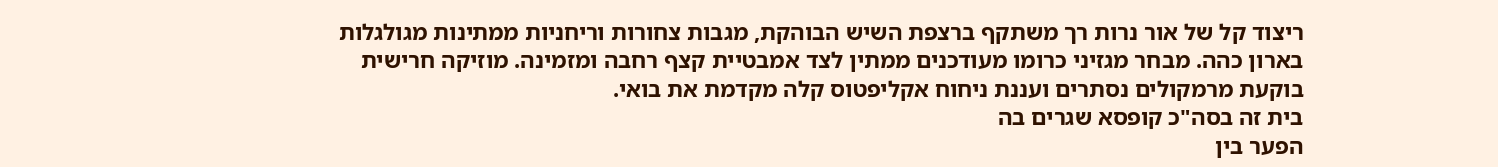ריצוד קל של אור נרות רך משתקף ברצפת השיש הבוהקת, מגבות צחורות וריחניות ממתינות מגולגלות בארון כהה. מבחר מגזיני כרומו מעודכנים ממתין לצד אמבטיית קצף רחבה ומזמינה. מוזיקה חרישית בוקעת מרמקולים נסתרים ועננת ניחוח אקליפטוס קלה מקדמת את בואי.
בית זה בסה"כ קופסא שגרים בה
הפער בין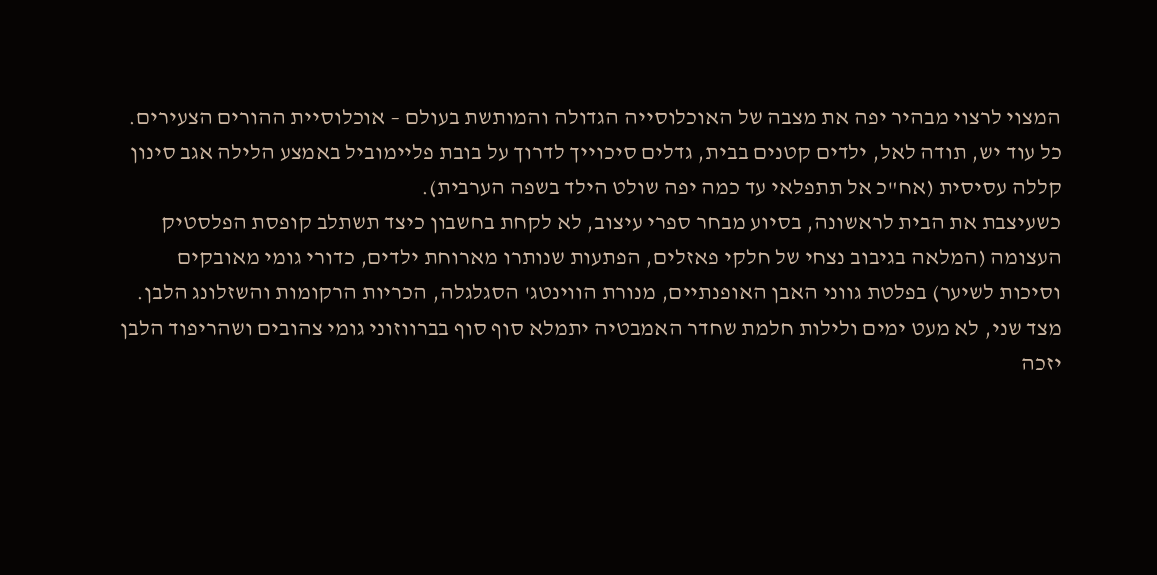המצוי לרצוי מבהיר יפה את מצבה של האוכלוסייה הגדולה והמותשת בעולם – אוכלוסיית ההורים הצעירים.
כל עוד יש, תודה לאל, ילדים קטנים בבית, גדלים סיכוייך לדרוך על בובת פליימוביל באמצע הלילה אגב סינון קללה עסיסית (אח"כ אל תתפלאי עד כמה יפה שולט הילד בשפה הערבית).
כשעיצבת את הבית לראשונה, בסיוע מבחר ספרי עיצוב, לא לקחת בחשבון כיצד תשתלב קופסת הפלסטיק העצומה (המלאה בגיבוב נצחי של חלקי פאזלים, הפתעות שנותרו מארוחת ילדים, כדורי גומי מאובקים וסיכות לשיער) בפלטת גווני האבן האופנתיים, מנורת הווינטג' הסגלגלה, הכריות הרקומות והשזלונג הלבן.
מצד שני, לא מעט ימים ולילות חלמת שחדר האמבטיה יתמלא סוף סוף בברווזוני גומי צהובים ושהריפוד הלבן יזכה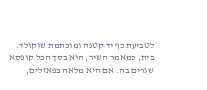לטביעת כף יד קטנה ומוכתמת שוקולד.
בית, כמאמר השיר, הוא בסך הכל קופסא שגרים בה. אם היא מלאה בפאזלים,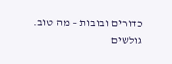כדורים ובובות – מה טוב.
גולשים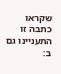שקראו כתבה זו התעניינו גם ב: